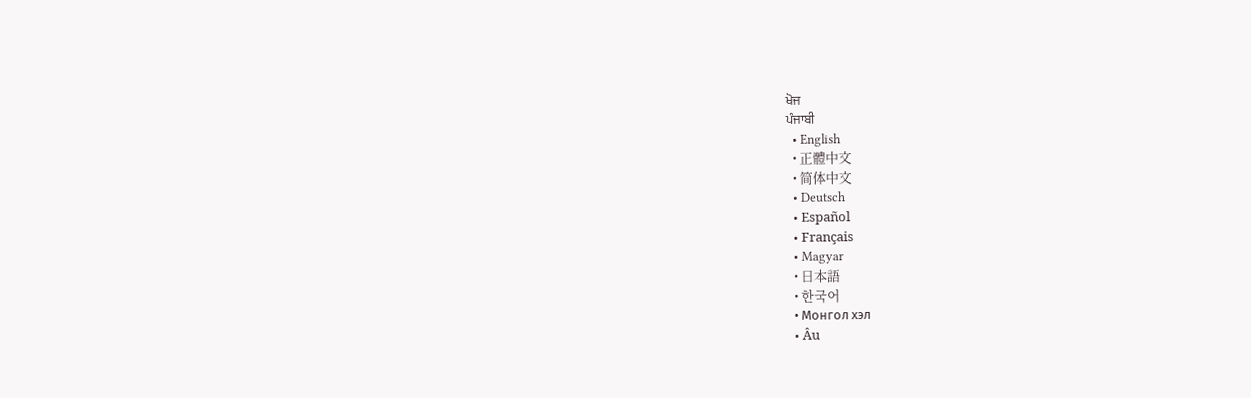ਖੋਜ
ਪੰਜਾਬੀ
  • English
  • 正體中文
  • 简体中文
  • Deutsch
  • Español
  • Français
  • Magyar
  • 日本語
  • 한국어
  • Монгол хэл
  • Âu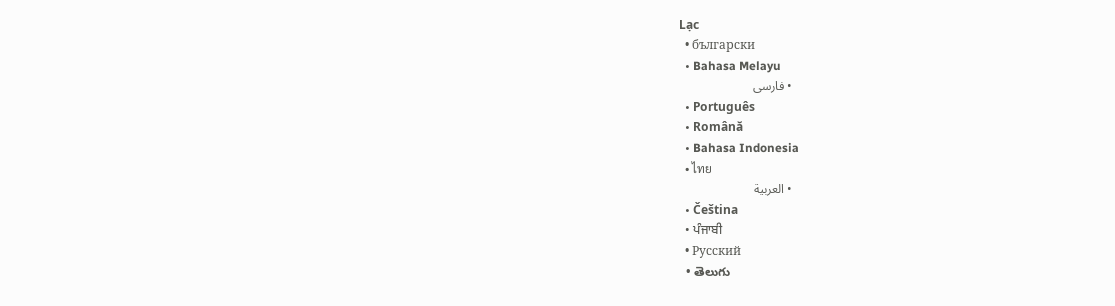Lạc
  • български
  • Bahasa Melayu
  • فارسی
  • Português
  • Română
  • Bahasa Indonesia
  • ไทย
  • العربية
  • Čeština
  • ਪੰਜਾਬੀ
  • Русский
  • తెలుగు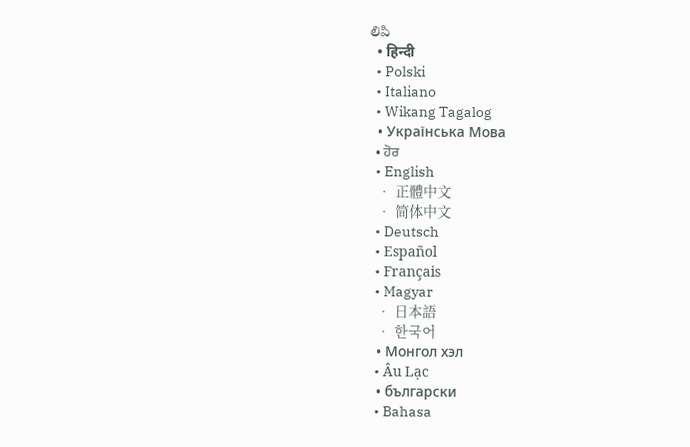లిపి
  • हिन्दी
  • Polski
  • Italiano
  • Wikang Tagalog
  • Українська Мова
  • ਹੋਰ
  • English
  • 正體中文
  • 简体中文
  • Deutsch
  • Español
  • Français
  • Magyar
  • 日本語
  • 한국어
  • Монгол хэл
  • Âu Lạc
  • български
  • Bahasa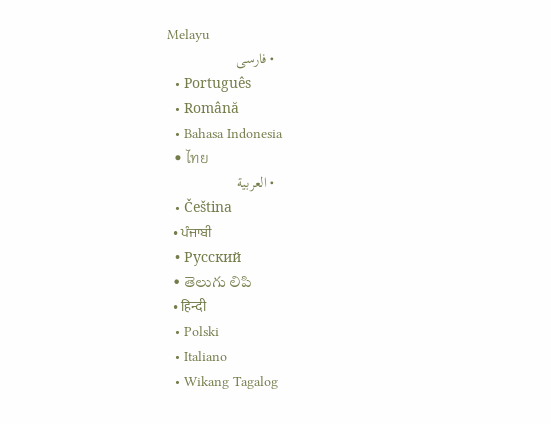Melayu
  • فارسی
  • Português
  • Română
  • Bahasa Indonesia
  • ไทย
  • العربية
  • Čeština
  • ਪੰਜਾਬੀ
  • Русский
  • తెలుగు లిపి
  • हिन्दी
  • Polski
  • Italiano
  • Wikang Tagalog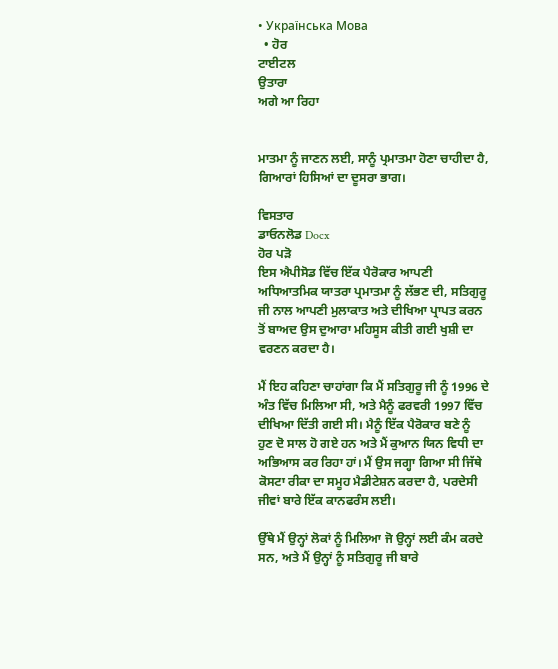• Українська Мова
  • ਹੋਰ
ਟਾਈਟਲ
ਉਤਾਰਾ
ਅਗੇ ਆ ਰਿਹਾ


ਮਾਤਮਾ ਨੂੰ ਜਾਣਨ ਲਈ, ਸਾਨੂੰ ਪ੍ਰਮਾਤਮਾ ਹੋਣਾ ਚਾਹੀਦਾ ਹੈ, ਗਿਆਰਾਂ ਹਿਸਿਆਂ ਦਾ ਦੂਸਰਾ ਭਾਗ।

ਵਿਸਤਾਰ
ਡਾਓਨਲੋਡ Docx
ਹੋਰ ਪੜੋ
ਇਸ ਐਪੀਸੋਡ ਵਿੱਚ ਇੱਕ ਪੈਰੋਕਾਰ ਆਪਣੀ ਅਧਿਆਤਮਿਕ ਯਾਤਰਾ ਪ੍ਰਮਾਤਮਾ ਨੂੰ ਲੱਭਣ ਦੀ, ਸਤਿਗੁਰੂ ਜੀ ਨਾਲ ਆਪਣੀ ਮੁਲਾਕਾਤ ਅਤੇ ਦੀਖਿਆ ਪ੍ਰਾਪਤ ਕਰਨ ਤੋਂ ਬਾਅਦ ਉਸ ਦੁਆਰਾ ਮਹਿਸੂਸ ਕੀਤੀ ਗਈ ਖੁਸ਼ੀ ਦਾ ਵਰਣਨ ਕਰਦਾ ਹੈ।

ਮੈਂ ਇਹ ਕਹਿਣਾ ਚਾਹਾਂਗਾ ਕਿ ਮੈਂ ਸਤਿਗੁਰੂ ਜੀ ਨੂੰ 1996 ਦੇ ਅੰਤ ਵਿੱਚ ਮਿਲਿਆ ਸੀ, ਅਤੇ ਮੈਨੂੰ ਫਰਵਰੀ 1997 ਵਿੱਚ ਦੀਖਿਆ ਦਿੱਤੀ ਗਈ ਸੀ। ਮੈਨੂੰ ਇੱਕ ਪੈਰੋਕਾਰ ਬਣੇ ਨੂੰ ਹੁਣ ਦੋ ਸਾਲ ਹੋ ਗਏ ਹਨ ਅਤੇ ਮੈਂ ਕੁਆਨ ਯਿਨ ਵਿਧੀ ਦਾ ਅਭਿਆਸ ਕਰ ਰਿਹਾ ਹਾਂ। ਮੈਂ ਉਸ ਜਗ੍ਹਾ ਗਿਆ ਸੀ ਜਿੱਥੇ ਕੋਸਟਾ ਰੀਕਾ ਦਾ ਸਮੂਹ ਮੈਡੀਟੇਸ਼ਨ ਕਰਦਾ ਹੈ, ਪਰਦੇਸੀ ਜੀਵਾਂ ਬਾਰੇ ਇੱਕ ਕਾਨਫਰੰਸ ਲਈ।

ਉੱਥੇ ਮੈਂ ਉਨ੍ਹਾਂ ਲੋਕਾਂ ਨੂੰ ਮਿਲਿਆ ਜੋ ਉਨ੍ਹਾਂ ਲਈ ਕੰਮ ਕਰਦੇ ਸਨ, ਅਤੇ ਮੈਂ ਉਨ੍ਹਾਂ ਨੂੰ ਸਤਿਗੁਰੂ ਜੀ ਬਾਰੇ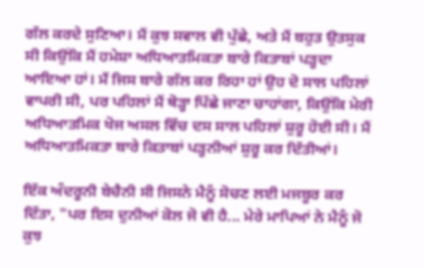ਗੱਲ ਕਰਦੇ ਸੁਣਿਆ। ਮੈਂ ਕੁਝ ਸਵਾਲ ਵੀ ਪੁੱਛੇ, ਅਤੇ ਮੈਂ ਬਹੁਤ ਉਤਸੁਕ ਸੀ ਕਿਉਂਕਿ ਮੈਂ ਹਮੇਸ਼ਾ ਅਧਿਆਤਮਿਕਤਾ ਬਾਰੇ ਕਿਤਾਬਾਂ ਪੜ੍ਹਦਾ ਆਇਆ ਹਾਂ। ਮੈਂ ਜਿਸ ਬਾਰੇ ਗੱਲ ਕਰ ਰਿਹਾ ਹਾਂ ਉਹ ਦੋ ਸਾਲ ਪਹਿਲਾਂ ਵਾਪਰੀ ਸੀ, ਪਰ ਪਹਿਲਾਂ ਮੈਂ ਥੋੜ੍ਹਾ ਪਿੱਛੇ ਜਾਣਾ ਚਾਹਾਂਗਾ, ਕਿਉਂਕਿ ਮੇਰੀ ਅਧਿਆਤਮਿਕ ਖੋਜ ਅਸਲ ਵਿੱਚ ਦਸ ਸਾਲ ਪਹਿਲਾਂ ਸ਼ੁਰੂ ਹੋਈ ਸੀ। ਮੈਂ ਅਧਿਆਤਮਿਕਤਾ ਬਾਰੇ ਕਿਤਾਬਾਂ ਪੜ੍ਹਨੀਆਂ ਸ਼ੁਰੂ ਕਰ ਦਿੱਤੀਆਂ।

ਇੱਕ ਅੰਦਰੂਨੀ ਬੇਚੈਨੀ ਸੀ ਜਿਸਨੇ ਮੈਨੂੰ ਸੋਚਣ ਲਈ ਮਜਬੂਰ ਕਰ ਦਿੱਤਾ, "ਪਰ ਇਸ ਦੁਨੀਆਂ ਕੋਲ ਜੋ ਵੀ ਹੈ... ਮੇਰੇ ਮਾਪਿਆਂ ਨੇ ਮੈਨੂੰ ਜੋ ਕੁਝ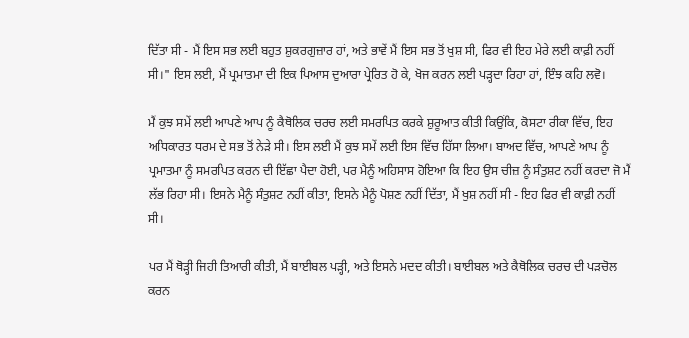ਦਿੱਤਾ ਸੀ - ਮੈਂ ਇਸ ਸਭ ਲਈ ਬਹੁਤ ਸ਼ੁਕਰਗੁਜ਼ਾਰ ਹਾਂ, ਅਤੇ ਭਾਵੇਂ ਮੈਂ ਇਸ ਸਭ ਤੋਂ ਖੁਸ਼ ਸੀ, ਫਿਰ ਵੀ ਇਹ ਮੇਰੇ ਲਈ ਕਾਫ਼ੀ ਨਹੀਂ ਸੀ।" ਇਸ ਲਈ, ਮੈਂ ਪ੍ਰਮਾਤਮਾ ਦੀ ਇਕ ਪਿਆਸ ਦੁਆਰਾ ਪ੍ਰੇਰਿਤ ਹੋ ਕੇ, ਖੋਜ ਕਰਨ ਲਈ ਪੜ੍ਹਦਾ ਰਿਹਾ ਹਾਂ, ਇੰਝ ਕਹਿ ਲਵੋ।

ਮੈਂ ਕੁਝ ਸਮੇਂ ਲਈ ਆਪਣੇ ਆਪ ਨੂੰ ਕੈਥੋਲਿਕ ਚਰਚ ਲਈ ਸਮਰਪਿਤ ਕਰਕੇ ਸ਼ੁਰੂਆਤ ਕੀਤੀ ਕਿਉਂਕਿ, ਕੋਸਟਾ ਰੀਕਾ ਵਿੱਚ, ਇਹ ਅਧਿਕਾਰਤ ਧਰਮ ਦੇ ਸਭ ਤੋਂ ਨੇੜੇ ਸੀ। ਇਸ ਲਈ ਮੈਂ ਕੁਝ ਸਮੇਂ ਲਈ ਇਸ ਵਿੱਚ ਹਿੱਸਾ ਲਿਆ। ਬਾਅਦ ਵਿੱਚ, ਆਪਣੇ ਆਪ ਨੂੰ ਪ੍ਰਮਾਤਮਾ ਨੂੰ ਸਮਰਪਿਤ ਕਰਨ ਦੀ ਇੱਛਾ ਪੈਦਾ ਹੋਈ, ਪਰ ਮੈਨੂੰ ਅਹਿਸਾਸ ਹੋਇਆ ਕਿ ਇਹ ਉਸ ਚੀਜ਼ ਨੂੰ ਸੰਤੁਸ਼ਟ ਨਹੀਂ ਕਰਦਾ ਜੋ ਮੈਂ ਲੱਭ ਰਿਹਾ ਸੀ। ਇਸਨੇ ਮੈਨੂੰ ਸੰਤੁਸ਼ਟ ਨਹੀਂ ਕੀਤਾ, ਇਸਨੇ ਮੈਨੂੰ ਪੋਸ਼ਣ ਨਹੀਂ ਦਿੱਤਾ, ਮੈਂ ਖੁਸ਼ ਨਹੀਂ ਸੀ - ਇਹ ਫਿਰ ਵੀ ਕਾਫ਼ੀ ਨਹੀਂ ਸੀ।

ਪਰ ਮੈਂ ਥੋੜ੍ਹੀ ਜਿਹੀ ਤਿਆਰੀ ਕੀਤੀ, ਮੈਂ ਬਾਈਬਲ ਪੜ੍ਹੀ, ਅਤੇ ਇਸਨੇ ਮਦਦ ਕੀਤੀ। ਬਾਈਬਲ ਅਤੇ ਕੈਥੋਲਿਕ ਚਰਚ ਦੀ ਪੜਚੋਲ ਕਰਨ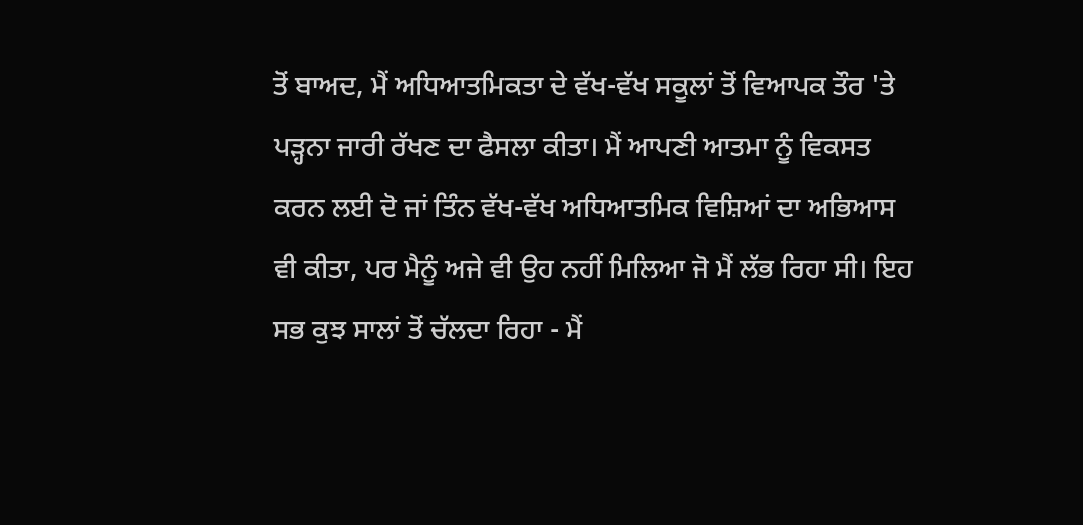ਤੋਂ ਬਾਅਦ, ਮੈਂ ਅਧਿਆਤਮਿਕਤਾ ਦੇ ਵੱਖ-ਵੱਖ ਸਕੂਲਾਂ ਤੋਂ ਵਿਆਪਕ ਤੌਰ 'ਤੇ ਪੜ੍ਹਨਾ ਜਾਰੀ ਰੱਖਣ ਦਾ ਫੈਸਲਾ ਕੀਤਾ। ਮੈਂ ਆਪਣੀ ਆਤਮਾ ਨੂੰ ਵਿਕਸਤ ਕਰਨ ਲਈ ਦੋ ਜਾਂ ਤਿੰਨ ਵੱਖ-ਵੱਖ ਅਧਿਆਤਮਿਕ ਵਿਸ਼ਿਆਂ ਦਾ ਅਭਿਆਸ ਵੀ ਕੀਤਾ, ਪਰ ਮੈਨੂੰ ਅਜੇ ਵੀ ਉਹ ਨਹੀਂ ਮਿਲਿਆ ਜੋ ਮੈਂ ਲੱਭ ਰਿਹਾ ਸੀ। ਇਹ ਸਭ ਕੁਝ ਸਾਲਾਂ ਤੋਂ ਚੱਲਦਾ ਰਿਹਾ - ਮੈਂ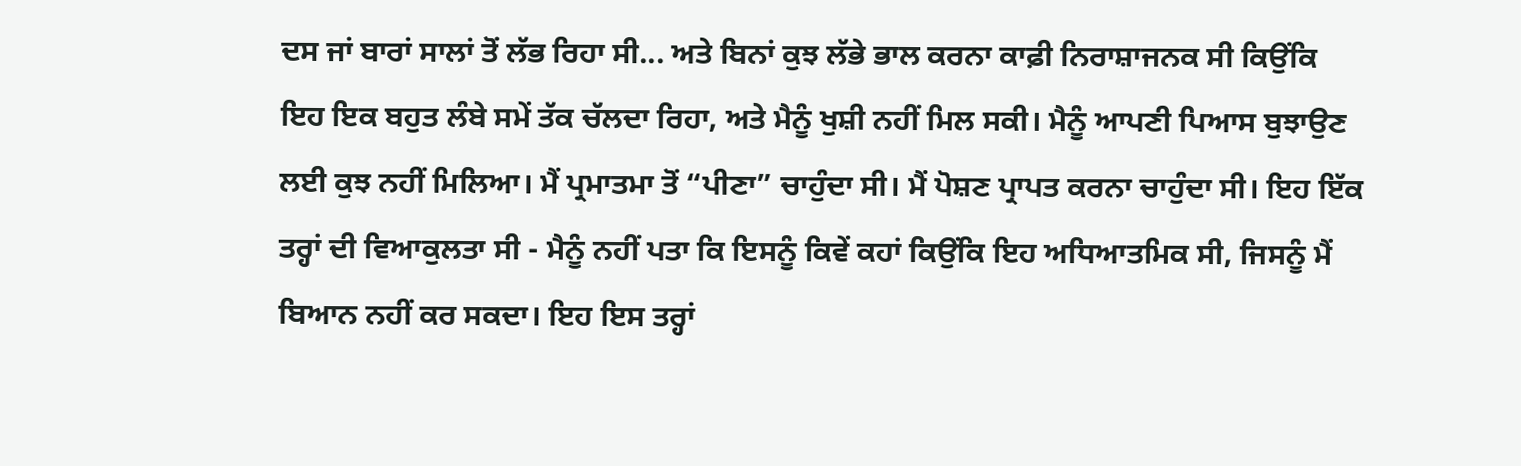ਦਸ ਜਾਂ ਬਾਰਾਂ ਸਾਲਾਂ ਤੋਂ ਲੱਭ ਰਿਹਾ ਸੀ... ਅਤੇ ਬਿਨਾਂ ਕੁਝ ਲੱਭੇ ਭਾਲ ਕਰਨਾ ਕਾਫ਼ੀ ਨਿਰਾਸ਼ਾਜਨਕ ਸੀ ਕਿਉਂਕਿ ਇਹ ਇਕ ਬਹੁਤ ਲੰਬੇ ਸਮੇਂ ਤੱਕ ਚੱਲਦਾ ਰਿਹਾ, ਅਤੇ ਮੈਨੂੰ ਖੁਸ਼ੀ ਨਹੀਂ ਮਿਲ ਸਕੀ। ਮੈਨੂੰ ਆਪਣੀ ਪਿਆਸ ਬੁਝਾਉਣ ਲਈ ਕੁਝ ਨਹੀਂ ਮਿਲਿਆ। ਮੈਂ ਪ੍ਰਮਾਤਮਾ ਤੋਂ “ਪੀਣਾ” ਚਾਹੁੰਦਾ ਸੀ। ਮੈਂ ਪੋਸ਼ਣ ਪ੍ਰਾਪਤ ਕਰਨਾ ਚਾਹੁੰਦਾ ਸੀ। ਇਹ ਇੱਕ ਤਰ੍ਹਾਂ ਦੀ ਵਿਆਕੁਲਤਾ ਸੀ - ਮੈਨੂੰ ਨਹੀਂ ਪਤਾ ਕਿ ਇਸਨੂੰ ਕਿਵੇਂ ਕਹਾਂ ਕਿਉਂਕਿ ਇਹ ਅਧਿਆਤਮਿਕ ਸੀ, ਜਿਸਨੂੰ ਮੈਂ ਬਿਆਨ ਨਹੀਂ ਕਰ ਸਕਦਾ। ਇਹ ਇਸ ਤਰ੍ਹਾਂ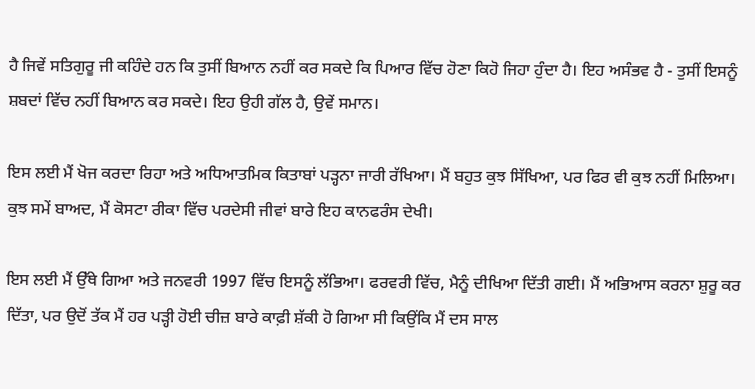ਹੈ ਜਿਵੇਂ ਸਤਿਗੁਰੂ ਜੀ ਕਹਿੰਦੇ ਹਨ ਕਿ ਤੁਸੀਂ ਬਿਆਨ ਨਹੀਂ ਕਰ ਸਕਦੇ ਕਿ ਪਿਆਰ ਵਿੱਚ ਹੋਣਾ ਕਿਹੋ ਜਿਹਾ ਹੁੰਦਾ ਹੈ। ਇਹ ਅਸੰਭਵ ਹੈ - ਤੁਸੀਂ ਇਸਨੂੰ ਸ਼ਬਦਾਂ ਵਿੱਚ ਨਹੀਂ ਬਿਆਨ ਕਰ ਸਕਦੇ। ਇਹ ਉਹੀ ਗੱਲ ਹੈ, ਉਵੇਂ ਸਮਾਨ।

ਇਸ ਲਈ ਮੈਂ ਖੋਜ ਕਰਦਾ ਰਿਹਾ ਅਤੇ ਅਧਿਆਤਮਿਕ ਕਿਤਾਬਾਂ ਪੜ੍ਹਨਾ ਜਾਰੀ ਰੱਖਿਆ। ਮੈਂ ਬਹੁਤ ਕੁਝ ਸਿੱਖਿਆ, ਪਰ ਫਿਰ ਵੀ ਕੁਝ ਨਹੀਂ ਮਿਲਿਆ। ਕੁਝ ਸਮੇਂ ਬਾਅਦ, ਮੈਂ ਕੋਸਟਾ ਰੀਕਾ ਵਿੱਚ ਪਰਦੇਸੀ ਜੀਵਾਂ ਬਾਰੇ ਇਹ ਕਾਨਫਰੰਸ ਦੇਖੀ।

ਇਸ ਲਈ ਮੈਂ ਉੱਥੇ ਗਿਆ ਅਤੇ ਜਨਵਰੀ 1997 ਵਿੱਚ ਇਸਨੂੰ ਲੱਭਿਆ। ਫਰਵਰੀ ਵਿੱਚ, ਮੈਨੂੰ ਦੀਖਿਆ ਦਿੱਤੀ ਗਈ। ਮੈਂ ਅਭਿਆਸ ਕਰਨਾ ਸ਼ੁਰੂ ਕਰ ਦਿੱਤਾ, ਪਰ ਉਦੋਂ ਤੱਕ ਮੈਂ ਹਰ ਪੜ੍ਹੀ ਹੋਈ ਚੀਜ਼ ਬਾਰੇ ਕਾਫ਼ੀ ਸ਼ੱਕੀ ਹੋ ਗਿਆ ਸੀ ਕਿਉਂਕਿ ਮੈਂ ਦਸ ਸਾਲ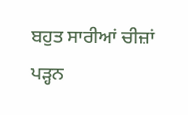ਬਹੁਤ ਸਾਰੀਆਂ ਚੀਜ਼ਾਂ ਪੜ੍ਹਨ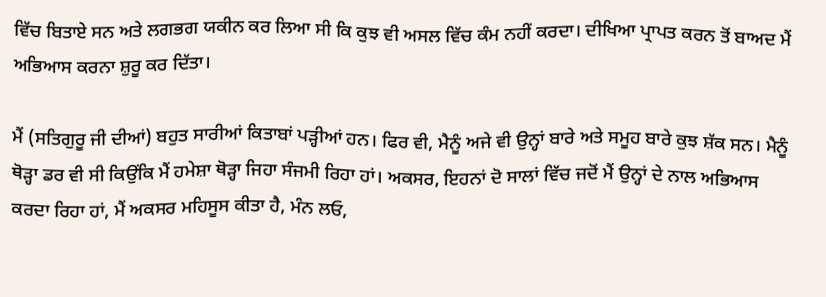ਵਿੱਚ ਬਿਤਾਏ ਸਨ ਅਤੇ ਲਗਭਗ ਯਕੀਨ ਕਰ ਲਿਆ ਸੀ ਕਿ ਕੁਝ ਵੀ ਅਸਲ ਵਿੱਚ ਕੰਮ ਨਹੀਂ ਕਰਦਾ। ਦੀਖਿਆ ਪ੍ਰਾਪਤ ਕਰਨ ਤੋਂ ਬਾਅਦ ਮੈਂ ਅਭਿਆਸ ਕਰਨਾ ਸ਼ੁਰੂ ਕਰ ਦਿੱਤਾ।

ਮੈਂ (ਸਤਿਗੁਰੂ ਜੀ ਦੀਆਂ) ਬਹੁਤ ਸਾਰੀਆਂ ਕਿਤਾਬਾਂ ਪੜ੍ਹੀਆਂ ਹਨ। ਫਿਰ ਵੀ, ਮੈਨੂੰ ਅਜੇ ਵੀ ਉਨ੍ਹਾਂ ਬਾਰੇ ਅਤੇ ਸਮੂਹ ਬਾਰੇ ਕੁਝ ਸ਼ੱਕ ਸਨ। ਮੈਨੂੰ ਥੋੜ੍ਹਾ ਡਰ ਵੀ ਸੀ ਕਿਉਂਕਿ ਮੈਂ ਹਮੇਸ਼ਾ ਥੋੜ੍ਹਾ ਜਿਹਾ ਸੰਜਮੀ ਰਿਹਾ ਹਾਂ। ਅਕਸਰ, ਇਹਨਾਂ ਦੋ ਸਾਲਾਂ ਵਿੱਚ ਜਦੋਂ ਮੈਂ ਉਨ੍ਹਾਂ ਦੇ ਨਾਲ ਅਭਿਆਸ ਕਰਦਾ ਰਿਹਾ ਹਾਂ, ਮੈਂ ਅਕਸਰ ਮਹਿਸੂਸ ਕੀਤਾ ਹੈ, ਮੰਨ ਲਓ,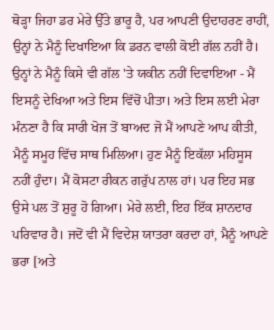ਥੋੜ੍ਹਾ ਜਿਹਾ ਡਰ ਮੇਰੇ ਉੱਤੇ ਭਾਰੂ ਹੈ, ਪਰ ਆਪਣੀ ਉਦਾਹਰਣ ਰਾਹੀਂ, ਉਨ੍ਹਾਂ ਨੇ ਮੈਨੂੰ ਦਿਖਾਇਆ ਕਿ ਡਰਨ ਵਾਲੀ ਕੋਈ ਗੱਲ ਨਹੀਂ ਹੈ। ਉਨ੍ਹਾਂ ਨੇ ਮੈਨੂੰ ਕਿਸੇ ਵੀ ਗੱਲ 'ਤੇ ਯਕੀਨ ਨਹੀਂ ਦਿਵਾਇਆ - ਮੈਂ ਇਸਨੂੰ ਦੇਖਿਆ ਅਤੇ ਇਸ ਵਿੱਚੋਂ ਪੀਤਾ। ਅਤੇ ਇਸ ਲਈ ਮੇਰਾ ਮੰਨਣਾ ਹੈ ਕਿ ਸਾਰੀ ਖੋਜ ਤੋਂ ਬਾਅਦ ਜੋ ਮੈਂ ਆਪਣੇ ਆਪ ਕੀਤੀ, ਮੈਨੂੰ ਸਮੂਹ ਵਿੱਚ ਸਾਥ ਮਿਲਿਆ। ਹੁਣ ਮੈਨੂੰ ਇਕੱਲਾ ਮਹਿਸੂਸ ਨਹੀਂ ਹੁੰਦਾ। ਮੈਂ ਕੋਸਟਾ ਰੀਕਨ ਗਰੁੱਪ ਨਾਲ ਹਾਂ। ਪਰ ਇਹ ਸਭ ਉਸੇ ਪਲ ਤੋਂ ਸ਼ੁਰੂ ਹੋ ਗਿਆ। ਮੇਰੇ ਲਈ, ਇਹ ਇੱਕ ਸ਼ਾਨਦਾਰ ਪਰਿਵਾਰ ਹੈ। ਜਦੋਂ ਵੀ ਮੈਂ ਵਿਦੇਸ਼ ਯਾਤਰਾ ਕਰਦਾ ਹਾਂ, ਮੈਨੂੰ ਆਪਣੇ ਭਰਾ [ਅਤੇ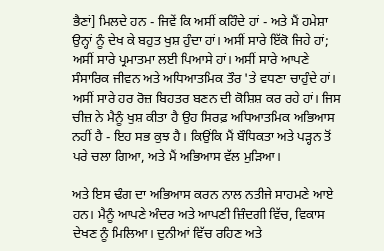ਭੈਣਾਂ] ਮਿਲਦੇ ਹਨ - ਜਿਵੇਂ ਕਿ ਅਸੀਂ ਕਹਿੰਦੇ ਹਾਂ - ਅਤੇ ਮੈਂ ਹਮੇਸ਼ਾ ਉਨ੍ਹਾਂ ਨੂੰ ਦੇਖ ਕੇ ਬਹੁਤ ਖੁਸ਼ ਹੁੰਦਾ ਹਾਂ। ਅਸੀਂ ਸਾਰੇ ਇੱਕੋ ਜਿਹੇ ਹਾਂ; ਅਸੀਂ ਸਾਰੇ ਪ੍ਰਮਾਤਮਾ ਲਈ ਪਿਆਸੇ ਹਾਂ। ਅਸੀਂ ਸਾਰੇ ਆਪਣੇ ਸੰਸਾਰਿਕ ਜੀਵਨ ਅਤੇ ਅਧਿਆਤਮਿਕ ਤੌਰ 'ਤੇ ਵਧਣਾ ਚਾਹੁੰਦੇ ਹਾਂ। ਅਸੀਂ ਸਾਰੇ ਹਰ ਰੋਜ਼ ਬਿਹਤਰ ਬਣਨ ਦੀ ਕੋਸ਼ਿਸ਼ ਕਰ ਰਹੇ ਹਾਂ। ਜਿਸ ਚੀਜ਼ ਨੇ ਮੈਨੂੰ ਖੁਸ਼ ਕੀਤਾ ਹੈ ਉਹ ਸਿਰਫ਼ ਅਧਿਆਤਮਿਕ ਅਭਿਆਸ ਨਹੀਂ ਹੈ - ਇਹ ਸਭ ਕੁਝ ਹੈ। ਕਿਉਂਕਿ ਮੈਂ ਬੌਧਿਕਤਾ ਅਤੇ ਪੜ੍ਹਨ ਤੋਂ ਪਰੇ ਚਲਾ ਗਿਆ, ਅਤੇ ਮੈਂ ਅਭਿਆਸ ਵੱਲ ਮੁੜਿਆ।

ਅਤੇ ਇਸ ਢੰਗ ਦਾ ਅਭਿਆਸ ਕਰਨ ਨਾਲ ਨਤੀਜੇ ਸਾਹਮਣੇ ਆਏ ਹਨ। ਮੈਨੂੰ ਆਪਣੇ ਅੰਦਰ ਅਤੇ ਆਪਣੀ ਜ਼ਿੰਦਗੀ ਵਿੱਚ, ਵਿਕਾਸ ਦੇਖਣ ਨੂੰ ਮਿਲ‌ਿਆ। ਦੁਨੀਆਂ ਵਿੱਚ ਰਹਿਣ ਅਤੇ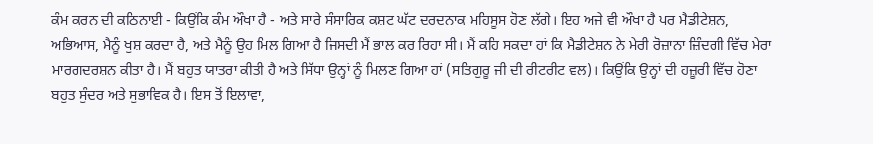ਕੰਮ ਕਰਨ ਦੀ ਕਠਿਨਾਈ - ਕਿਉਂਕਿ ਕੰਮ ਔਖਾ ਹੈ - ਅਤੇ ਸਾਰੇ ਸੰਸਾਰਿਕ ਕਸ਼ਟ ਘੱਟ ਦਰਦਨਾਕ ਮਹਿਸੂਸ ਹੋਣ ਲੱਗੇ। ਇਹ ਅਜੇ ਵੀ ਔਖਾ ਹੈ ਪਰ ਮੈਡੀਟੇਸ਼ਨ, ਅਭਿਆਸ, ਮੈਨੂੰ ਖੁਸ਼ ਕਰਦਾ ਹੈ, ਅਤੇ ਮੈਨੂੰ ਉਹ ਮਿਲ ਗਿਆ ਹੈ ਜਿਸਦੀ ਮੈਂ ਭਾਲ ਕਰ ਰਿਹਾ ਸੀ। ਮੈਂ ਕਹਿ ਸਕਦਾ ਹਾਂ ਕਿ ਮੈਡੀਟੇਸ਼ਨ ਨੇ ਮੇਰੀ ਰੋਜ਼ਾਨਾ ਜ਼ਿੰਦਗੀ ਵਿੱਚ ਮੇਰਾ ਮਾਰਗਦਰਸ਼ਨ ਕੀਤਾ ਹੈ। ਮੈਂ ਬਹੁਤ ਯਾਤਰਾ ਕੀਤੀ ਹੈ ਅਤੇ ਸਿੱਧਾ ਉਨ੍ਹਾਂ ਨੂੰ ਮਿਲਣ ਗਿਆ ਹਾਂ (ਸਤਿਗੁਰੂ ਜੀ ਦੀ ਰੀਟਰੀਟ ਵਲ)। ਕਿਉਂਕਿ ਉਨ੍ਹਾਂ ਦੀ ਹਜ਼ੂਰੀ ਵਿੱਚ ਹੋਣਾ ਬਹੁਤ ਸੁੰਦਰ ਅਤੇ ਸੁਭਾਵਿਕ ਹੈ। ਇਸ ਤੋਂ ਇਲਾਵਾ,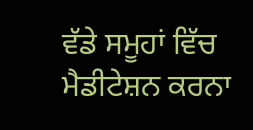ਵੱਡੇ ਸਮੂਹਾਂ ਵਿੱਚ ਮੈਡੀਟੇਸ਼ਨ ਕਰਨਾ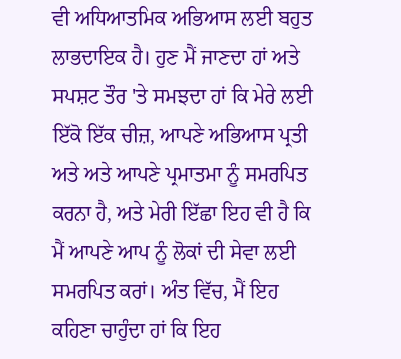ਵੀ ਅਧਿਆਤਮਿਕ ਅਭਿਆਸ ਲਈ ਬਹੁਤ ਲਾਭਦਾਇਕ ਹੈ। ਹੁਣ ਮੈਂ ਜਾਣਦਾ ਹਾਂ ਅਤੇ ਸਪਸ਼ਟ ਤੌਰ 'ਤੇ ਸਮਝਦਾ ਹਾਂ ਕਿ ਮੇਰੇ ਲਈ ਇੱਕੋ ਇੱਕ ਚੀਜ਼, ਆਪਣੇ ਅਭਿਆਸ ਪ੍ਰਤੀ ਅਤੇ ਅਤੇ ਆਪਣੇ ਪ੍ਰਮਾਤਮਾ ਨੂੰ ਸਮਰਪਿਤ ਕਰਨਾ ਹੈ, ਅਤੇ ਮੇਰੀ ਇੱਛਾ ਇਹ ਵੀ ਹੈ ਕਿ ਮੈਂ ਆਪਣੇ ਆਪ ਨੂੰ ਲੋਕਾਂ ਦੀ ਸੇਵਾ ਲਈ ਸਮਰਪਿਤ ਕਰਾਂ। ਅੰਤ ਵਿੱਚ, ਮੈਂ ਇਹ ਕਹਿਣਾ ਚਾਹੁੰਦਾ ਹਾਂ ਕਿ ਇਹ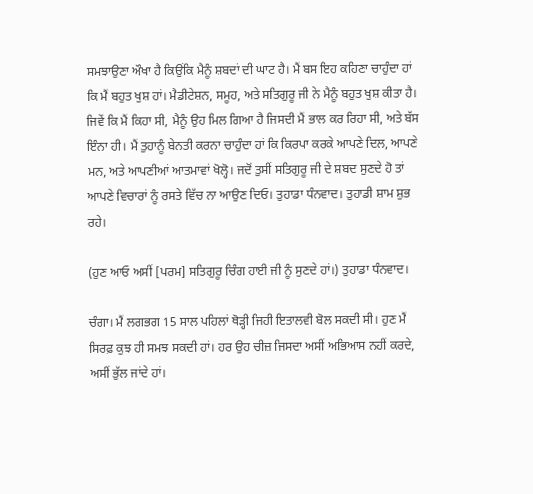ਸਮਝਾਉਣਾ ਔਖਾ ਹੈ ਕਿਉਂਕਿ ਮੈਨੂੰ ਸ਼ਬਦਾਂ ਦੀ ਘਾਟ ਹੈ। ਮੈਂ ਬਸ ਇਹ ਕਹਿਣਾ ਚਾਹੁੰਦਾ ਹਾਂ ਕਿ ਮੈਂ ਬਹੁਤ ਖੁਸ਼ ਹਾਂ। ਮੈਡੀਟੇਸ਼ਨ, ਸਮੂਹ, ਅਤੇ ਸਤਿਗੁਰੂ ਜੀ ਨੇ ਮੈਨੂੰ ਬਹੁਤ ਖੁਸ਼ ਕੀਤਾ ਹੈ। ਜਿਵੇਂ ਕਿ ਮੈਂ ਕਿਹਾ ਸੀ, ਮੈਨੂੰ ਉਹ ਮਿਲ ਗਿਆ ਹੈ ਜਿਸਦੀ ਮੈਂ ਭਾਲ ਕਰ ਰਿਹਾ ਸੀ, ਅਤੇ ਬੱਸ ਇੰਨਾ ਹੀ। ਮੈਂ ਤੁਹਾਨੂੰ ਬੇਨਤੀ ਕਰਨਾ ਚਾਹੁੰਦਾ ਹਾਂ ਕਿ ਕਿਰਪਾ ਕਰਕੇ ਆਪਣੇ ਦਿਲ, ਆਪਣੇ ਮਨ, ਅਤੇ ਆਪਣੀਆਂ ਆਤਮਾਵਾਂ ਖੋਲ੍ਹੋ। ਜਦੋਂ ਤੁਸੀਂ ਸਤਿਗੁਰੂ ਜੀ ਦੇ ਸ਼ਬਦ ਸੁਣਦੇ ਹੋ ਤਾਂ ਆਪਣੇ ਵਿਚਾਰਾਂ ਨੂੰ ਰਸਤੇ ਵਿੱਚ ਨਾ ਆਉਣ ਦਿਓ। ਤੁਹਾਡਾ ਧੰਨਵਾਦ। ਤੁਹਾਡੀ ਸ਼ਾਮ ਸ਼ੁਭ ਰਹੇ।

(ਹੁਣ ਆਓ ਅਸੀਂ [ਪਰਮ] ਸਤਿਗੁਰੂ ਚਿੰਗ ਹਾਈ ਜੀ ਨੂੰ ਸੁਣਦੇ ਹਾਂ।) ਤੁਹਾਡਾ ਧੰਨਵਾਦ।

ਚੰਗਾ। ਮੈਂ ਲਗਭਗ 15 ਸਾਲ ਪਹਿਲਾਂ ਥੋੜ੍ਹੀ ਜਿਹੀ ਇਤਾਲਵੀ ਬੋਲ ਸਕਦੀ ਸੀ। ਹੁਣ ਮੈਂ ਸਿਰਫ਼ ਕੁਝ ਹੀ ਸਮਝ ਸਕਦੀ ਹਾਂ। ਹਰ ਉਹ ਚੀਜ਼ ਜਿਸਦਾ ਅਸੀਂ ਅਭਿਆਸ ਨਹੀਂ ਕਰਦੇ, ਅਸੀਂ ਭੁੱਲ ਜਾਂਦੇ ਹਾਂ।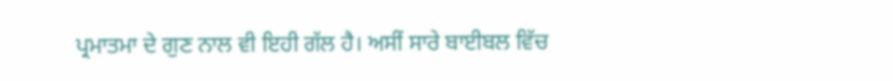ਪ੍ਰਮਾਤਮਾ ਦੇ ਗੁਣ ਨਾਲ ਵੀ ਇਹੀ ਗੱਲ ਹੈ। ਅਸੀਂ ਸਾਰੇ ਬਾਈਬਲ ਵਿੱਚ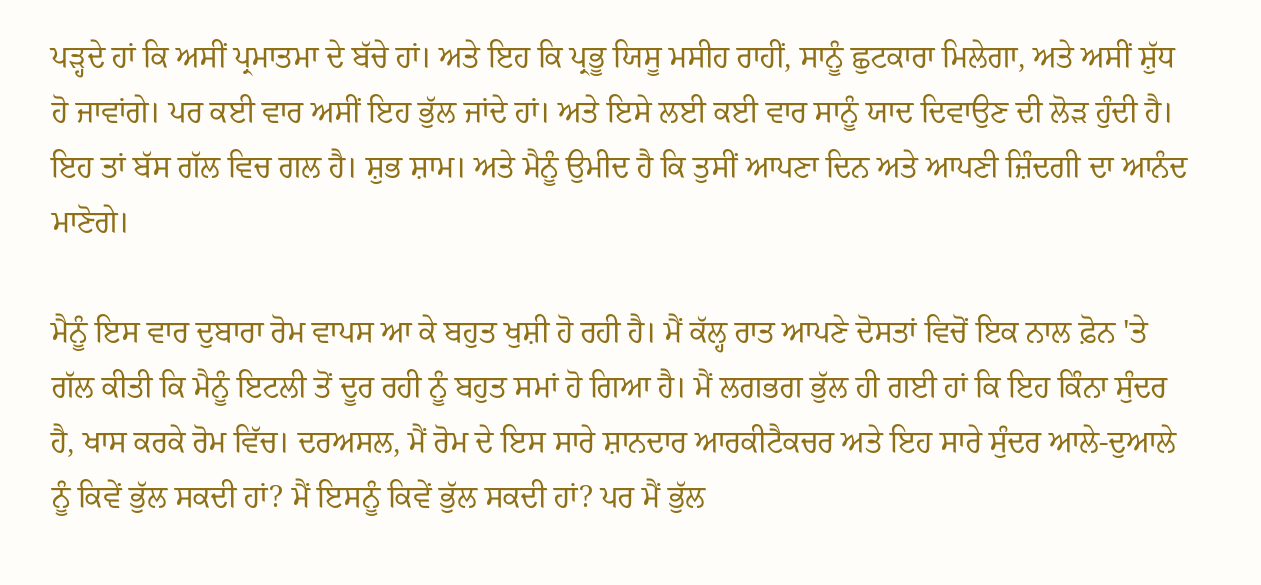ਪੜ੍ਹਦੇ ਹਾਂ ਕਿ ਅਸੀਂ ਪ੍ਰਮਾਤਮਾ ਦੇ ਬੱਚੇ ਹਾਂ। ਅਤੇ ਇਹ ਕਿ ਪ੍ਰਭੂ ਯਿਸੂ ਮਸੀਹ ਰਾਹੀਂ, ਸਾਨੂੰ ਛੁਟਕਾਰਾ ਮਿਲੇਗਾ, ਅਤੇ ਅਸੀਂ ਸ਼ੁੱਧ ਹੋ ਜਾਵਾਂਗੇ। ਪਰ ਕਈ ਵਾਰ ਅਸੀਂ ਇਹ ਭੁੱਲ ਜਾਂਦੇ ਹਾਂ। ਅਤੇ ਇਸੇ ਲਈ ਕਈ ਵਾਰ ਸਾਨੂੰ ਯਾਦ ਦਿਵਾਉਣ ਦੀ ਲੋੜ ਹੁੰਦੀ ਹੈ। ਇਹ ਤਾਂ ਬੱਸ ਗੱਲ ਵਿਚ ਗਲ ਹੈ। ਸ਼ੁਭ ਸ਼ਾਮ। ਅਤੇ ਮੈਨੂੰ ਉਮੀਦ ਹੈ ਕਿ ਤੁਸੀਂ ਆਪਣਾ ਦਿਨ ਅਤੇ ਆਪਣੀ ਜ਼ਿੰਦਗੀ ਦਾ ਆਨੰਦ ਮਾਣੋਗੇ।

ਮੈਨੂੰ ਇਸ ਵਾਰ ਦੁਬਾਰਾ ਰੋਮ ਵਾਪਸ ਆ ਕੇ ਬਹੁਤ ਖੁਸ਼ੀ ਹੋ ਰਹੀ ਹੈ। ਮੈਂ ਕੱਲ੍ਹ ਰਾਤ ਆਪਣੇ ਦੋਸਤਾਂ ਵਿਚੋਂ ਇਕ ਨਾਲ ਫ਼ੋਨ 'ਤੇ ਗੱਲ ਕੀਤੀ ਕਿ ਮੈਨੂੰ ਇਟਲੀ ਤੋਂ ਦੂਰ ਰਹੀ ਨੂੰ ਬਹੁਤ ਸਮਾਂ ਹੋ ਗਿਆ ਹੈ। ਮੈਂ ਲਗਭਗ ਭੁੱਲ ਹੀ ਗਈ ਹਾਂ ਕਿ ਇਹ ਕਿੰਨਾ ਸੁੰਦਰ ਹੈ, ਖਾਸ ਕਰਕੇ ਰੋਮ ਵਿੱਚ। ਦਰਅਸਲ, ਮੈਂ ਰੋਮ ਦੇ ਇਸ ਸਾਰੇ ਸ਼ਾਨਦਾਰ ਆਰਕੀਟੈਕਚਰ ਅਤੇ ਇਹ ਸਾਰੇ ਸੁੰਦਰ ਆਲੇ-ਦੁਆਲੇ ਨੂੰ ਕਿਵੇਂ ਭੁੱਲ ਸਕਦੀ ਹਾਂ? ਮੈਂ ਇਸਨੂੰ ਕਿਵੇਂ ਭੁੱਲ ਸਕਦੀ ਹਾਂ? ਪਰ ਮੈਂ ਭੁੱਲ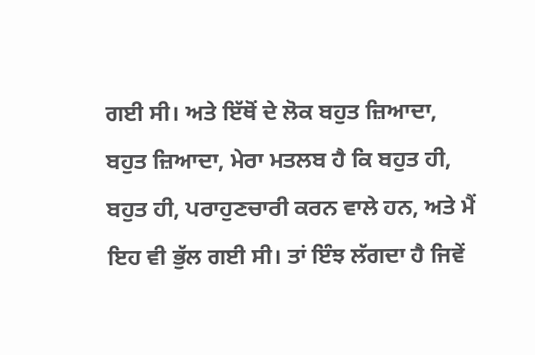ਗਈ ਸੀ। ਅਤੇ ਇੱਥੋਂ ਦੇ ਲੋਕ ਬਹੁਤ ਜ਼ਿਆਦਾ, ਬਹੁਤ ਜ਼ਿਆਦਾ, ਮੇਰਾ ਮਤਲਬ ਹੈ ਕਿ ਬਹੁਤ ਹੀ, ਬਹੁਤ ਹੀ, ਪਰਾਹੁਣਚਾਰੀ ਕਰਨ ਵਾਲੇ ਹਨ, ਅਤੇ ਮੈਂ ਇਹ ਵੀ ਭੁੱਲ ਗਈ ਸੀ। ਤਾਂ ਇੰਝ ਲੱਗਦਾ ਹੈ ਜਿਵੇਂ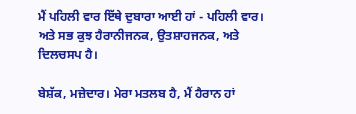ਮੈਂ ਪਹਿਲੀ ਵਾਰ ਇੱਥੇ ਦੁਬਾਰਾ ਆਈ ਹਾਂ - ਪਹਿਲੀ ਵਾਰ। ਅਤੇ ਸਭ ਕੁਝ ਹੈਰਾਨੀਜਨਕ, ਉਤਸ਼ਾਹਜਨਕ, ਅਤੇ ਦਿਲਚਸਪ ਹੈ।

ਬੇਸ਼ੱਕ, ਮਜ਼ੇਦਾਰ। ਮੇਰਾ ਮਤਲਬ ਹੈ, ਮੈਂ ਹੈਰਾਨ ਹਾਂ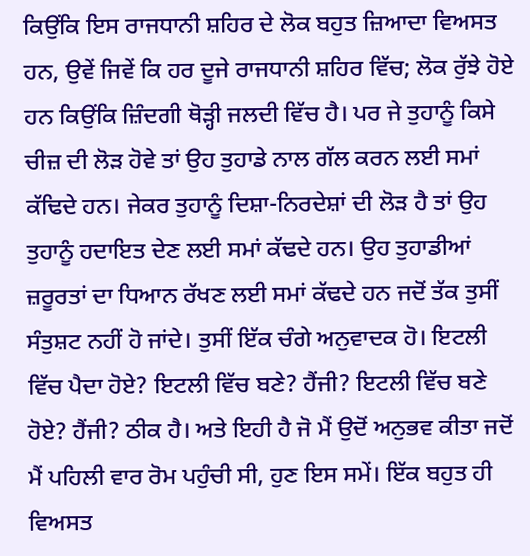ਕਿਉਂਕਿ ਇਸ ਰਾਜਧਾਨੀ ਸ਼ਹਿਰ ਦੇ ਲੋਕ ਬਹੁਤ ਜ਼ਿਆਦਾ ਵਿਅਸਤ ਹਨ, ਉਵੇਂ ਜਿਵੇਂ ਕਿ ਹਰ ਦੂਜੇ ਰਾਜਧਾਨੀ ਸ਼ਹਿਰ ਵਿੱਚ; ਲੋਕ ਰੁੱਝੇ ਹੋਏ ਹਨ ਕਿਉਂਕਿ ਜ਼ਿੰਦਗੀ ਥੋੜ੍ਹੀ ਜਲਦੀ ਵਿੱਚ ਹੈ। ਪਰ ਜੇ ਤੁਹਾਨੂੰ ਕਿਸੇ ਚੀਜ਼ ਦੀ ਲੋੜ ਹੋਵੇ ਤਾਂ ਉਹ ਤੁਹਾਡੇ ਨਾਲ ਗੱਲ ਕਰਨ ਲਈ ਸਮਾਂ ਕੱਢਿਦੇ ਹਨ। ਜੇਕਰ ਤੁਹਾਨੂੰ ਦਿਸ਼ਾ-ਨਿਰਦੇਸ਼ਾਂ ਦੀ ਲੋੜ ਹੈ ਤਾਂ ਉਹ ਤੁਹਾਨੂੰ ਹਦਾਇਤ ਦੇਣ ਲਈ ਸਮਾਂ ਕੱਢਦੇ ਹਨ। ਉਹ ਤੁਹਾਡੀਆਂ ਜ਼ਰੂਰਤਾਂ ਦਾ ਧਿਆਨ ਰੱਖਣ ਲਈ ਸਮਾਂ ਕੱਢਦੇ ਹਨ ਜਦੋਂ ਤੱਕ ਤੁਸੀਂ ਸੰਤੁਸ਼ਟ ਨਹੀਂ ਹੋ ਜਾਂਦੇ। ਤੁਸੀਂ ਇੱਕ ਚੰਗੇ ਅਨੁਵਾਦਕ ਹੋ। ਇਟਲੀ ਵਿੱਚ ਪੈਦਾ ਹੋਏ? ਇਟਲੀ ਵਿੱਚ ਬਣੇ? ਹੈਂਜੀ? ਇਟਲੀ ਵਿੱਚ ਬਣੇ ਹੋਏ? ਹੈਂਜੀ? ਠੀਕ ਹੈ। ਅਤੇ ਇਹੀ ਹੈ ਜੋ ਮੈਂ ਉਦੋਂ ਅਨੁਭਵ ਕੀਤਾ ਜਦੋਂ ਮੈਂ ਪਹਿਲੀ ਵਾਰ ਰੋਮ ਪਹੁੰਚੀ ਸੀ, ਹੁਣ ਇਸ ਸਮੇਂ। ਇੱਕ ਬਹੁਤ ਹੀ ਵਿਅਸਤ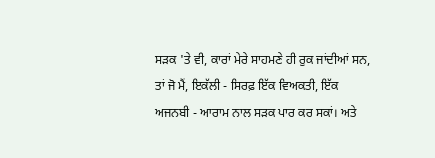ਸੜਕ 'ਤੇ ਵੀ, ਕਾਰਾਂ ਮੇਰੇ ਸਾਹਮਣੇ ਹੀ ਰੁਕ ਜਾਂਦੀਆਂ ਸਨ, ਤਾਂ ਜੋ ਮੈਂ, ਇਕੱਲੀ - ਸਿਰਫ਼ ਇੱਕ ਵਿਅਕਤੀ, ਇੱਕ ਅਜਨਬੀ - ਆਰਾਮ ਨਾਲ ਸੜਕ ਪਾਰ ਕਰ ਸਕਾਂ। ਅਤੇ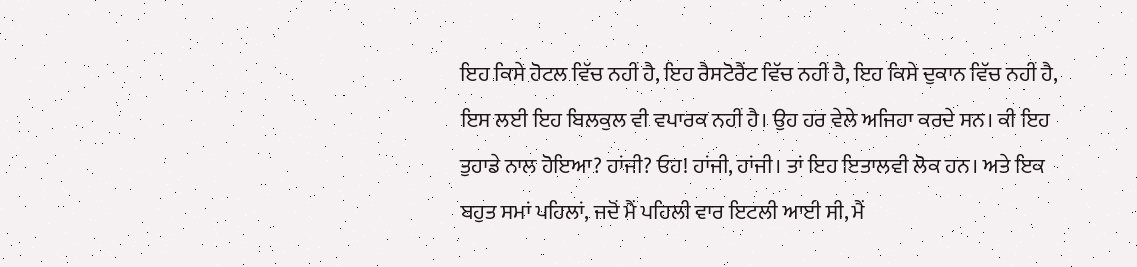ਇਹ ਕਿਸੇ ਹੋਟਲ ਵਿੱਚ ਨਹੀਂ ਹੈ, ਇਹ ਰੈਸਟੋਰੈਂਟ ਵਿੱਚ ਨਹੀਂ ਹੈ, ਇਹ ਕਿਸੇ ਦੁਕਾਨ ਵਿੱਚ ਨਹੀਂ ਹੈ, ਇਸ ਲਈ ਇਹ ਬਿਲਕੁਲ ਵੀ ਵਪਾਰਕ ਨਹੀਂ ਹੈ। ਉਹ ਹਰ ਵੇਲੇ ਅਜਿਹਾ ਕਰਦੇ ਸਨ। ਕੀ ਇਹ ਤੁਹਾਡੇ ਨਾਲ ਹੋਇਆ? ਹਾਂਜੀ? ਓਹ! ਹਾਂਜੀ, ਹਾਂਜੀ। ਤਾਂ ਇਹ ਇਤਾਲਵੀ ਲੋਕ ਹਨ। ਅਤੇ ਇਕ ਬਹੁਤ ਸਮਾਂ ਪਹਿਲਾਂ, ਜਦੋਂ ਮੈਂ ਪਹਿਲੀ ਵਾਰ ਇਟਲੀ ਆਈ ਸੀ, ਮੈਂ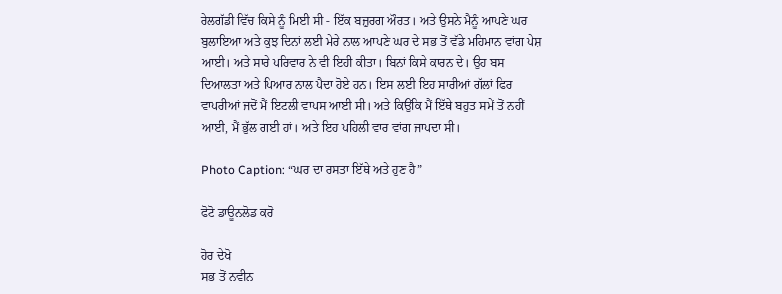ਰੇਲਗੱਡੀ ਵਿੱਚ ਕਿਸੇ ਨੂੰ ਮਿਈ ਸੀ - ਇੱਕ ਬਜ਼ੁਰਗ ਔਰਤ। ਅਤੇ ਉਸਨੇ ਮੈਨੂੰ ਆਪਣੇ ਘਰ ਬੁਲਾਇਆ ਅਤੇ ਕੁਝ ਦਿਨਾਂ ਲਈ ਮੇਰੇ ਨਾਲ ਆਪਣੇ ਘਰ ਦੇ ਸਭ ਤੋਂ ਵੱਡੇ ਮਹਿਮਾਨ ਵਾਂਗ ਪੇਸ਼ ਆਈ। ਅਤੇ ਸਾਰੇ ਪਰਿਵਾਰ ਨੇ ਵੀ ਇਹੀ ਕੀਤਾ। ਬਿਨਾਂ ਕਿਸੇ ਕਾਰਨ ਦੇ। ਉਹ ਬਸ ਦਿਆਲਤਾ ਅਤੇ ਪਿਆਰ ਨਾਲ ਪੈਦਾ ਹੋਏ ਹਨ। ਇਸ ਲਈ ਇਹ ਸਾਰੀਆਂ ਗੱਲਾਂ ਫਿਰ ਵਾਪਰੀਆਂ ਜਦੋਂ ਮੈਂ ਇਟਲੀ ਵਾਪਸ ਆਈ ਸੀ। ਅਤੇ ਕਿਉਂਕਿ ਮੈਂ ਇੱਥੇ ਬਹੁਤ ਸਮੇਂ ਤੋਂ ਨਹੀਂ ਆਈ, ਮੈਂ ਭੁੱਲ ਗਈ ਹਾਂ। ਅਤੇ ਇਹ ਪਹਿਲੀ ਵਾਰ ਵਾਂਗ ਜਾਪਦਾ ਸੀ।

Photo Caption: “ਘਰ ਦਾ ਰਸਤਾ ਇੱਥੇ ਅਤੇ ਹੁਣ ਹੈ”

ਫੋਟੋ ਡਾਊਨਲੋਡ ਕਰੋ

ਹੋਰ ਦੇਖੋ
ਸਭ ਤੋਂ ਨਵੀਨ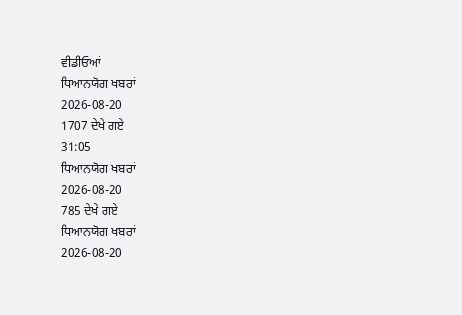ਵੀਡੀਓਆਂ
ਧਿਆਨਯੋਗ ਖਬਰਾਂ
2026-08-20
1707 ਦੇਖੇ ਗਏ
31:05
ਧਿਆਨਯੋਗ ਖਬਰਾਂ
2026-08-20
785 ਦੇਖੇ ਗਏ
ਧਿਆਨਯੋਗ ਖਬਰਾਂ
2026-08-20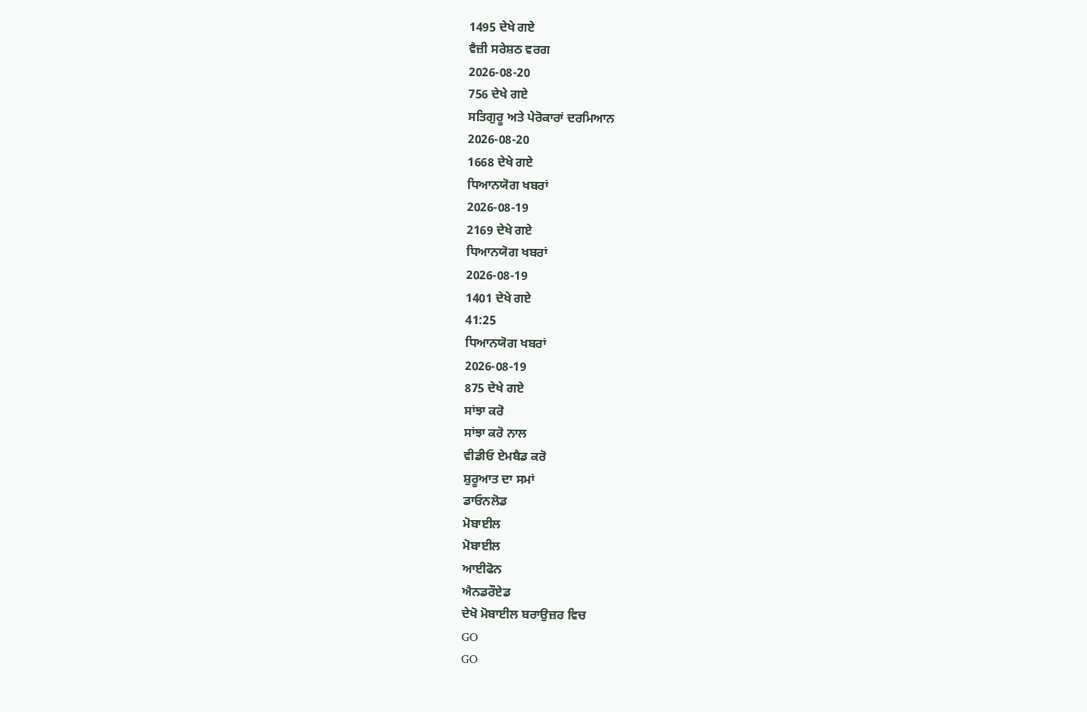1495 ਦੇਖੇ ਗਏ
ਵੈਜ਼ੀ ਸਰੇਸ਼ਠ ਵਰਗ
2026-08-20
756 ਦੇਖੇ ਗਏ
ਸਤਿਗੁਰੂ ਅਤੇ ਪੇਰੋਕਾਰਾਂ ਦਰਮਿਆਨ
2026-08-20
1668 ਦੇਖੇ ਗਏ
ਧਿਆਨਯੋਗ ਖਬਰਾਂ
2026-08-19
2169 ਦੇਖੇ ਗਏ
ਧਿਆਨਯੋਗ ਖਬਰਾਂ
2026-08-19
1401 ਦੇਖੇ ਗਏ
41:25
ਧਿਆਨਯੋਗ ਖਬਰਾਂ
2026-08-19
875 ਦੇਖੇ ਗਏ
ਸਾਂਝਾ ਕਰੋ
ਸਾਂਝਾ ਕਰੋ ਨਾਲ
ਵੀਡੀਓ ਏਮਬੈਡ ਕਰੋ
ਸ਼ੁਰੂਆਤ ਦਾ ਸਮਾਂ
ਡਾਓਨਲੋਡ
ਮੋਬਾਈਲ
ਮੋਬਾਈਲ
ਆਈਫੋਨ
ਐਨਡਰੌਏਡ
ਦੇਖੋ ਮੋਬਾਈਲ ਬਰਾਉਜ਼ਰ ਵਿਚ
GO
GO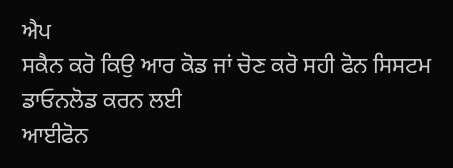ਐਪ
ਸਕੈਨ ਕਰੋ ਕਿਉ ਆਰ ਕੋਡ ਜਾਂ ਚੋਣ ਕਰੋ ਸਹੀ ਫੋਨ ਸਿਸਟਮ ਡਾਓਨਲੋਡ ਕਰਨ ਲਈ
ਆਈਫੋਨ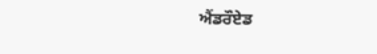ਐਂਡਰੌਏਡ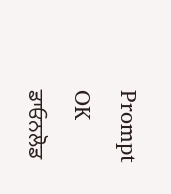Prompt
OK
ਡਾਓਨਲੋਡ